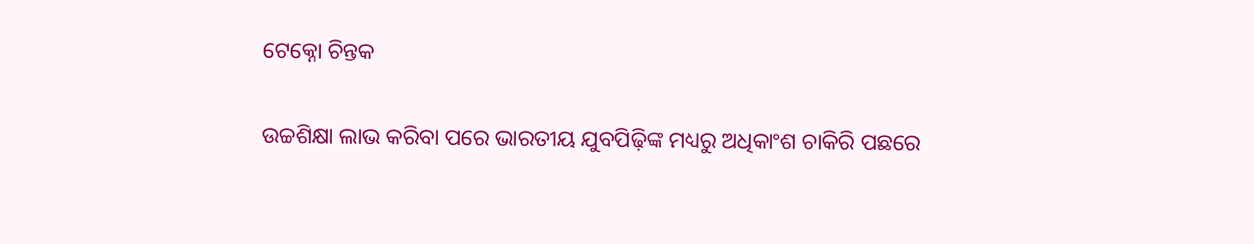ଟେକ୍ନୋ ଚିନ୍ତକ

ଉଚ୍ଚଶିକ୍ଷା ଲାଭ କରିବା ପରେ ଭାରତୀୟ ଯୁବପିଢ଼ିଙ୍କ ମଧ୍ୟରୁ ଅଧିକାଂଶ ଚାକିରି ପଛରେ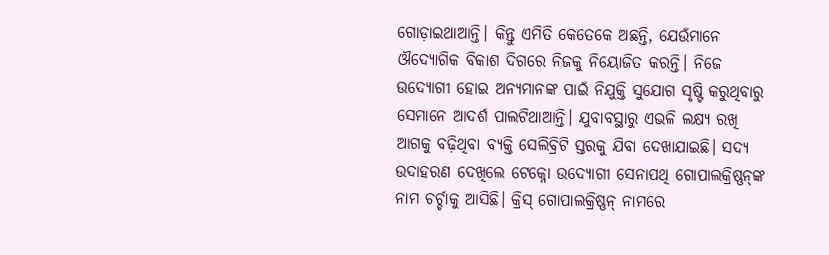ଗୋଡ଼ାଇଥାଆନ୍ତି। କିନ୍ତୁ ଏମିତି କେତେକେ ଅଛନ୍ତି, ଯେଉଁମାନେ ଔଦ୍ୟୋଗିକ ବିକାଶ ଦିଗରେ ନିଜକୁ ନିୟୋଜିତ କରନ୍ତି। ନିଜେ ଉଦ୍ୟୋଗୀ ହୋଇ ଅନ୍ୟମାନଙ୍କ ପାଇଁ ନିଯୁକ୍ତି ସୁଯୋଗ ସୃଷ୍ଟି କରୁଥିବାରୁ ସେମାନେ ଆଦର୍ଶ ପାଲଟିଥାଆନ୍ତି। ଯୁବାବସ୍ଥାରୁ ଏଭଳି ଲକ୍ଷ୍ୟ ରଖି ଆଗକୁ ବଢ଼ିଥିବା ବ୍ୟକ୍ତି ସେଲିବ୍ରିଟି ସ୍ତରକୁ ଯିବା ଦେଖାଯାଇଛି। ସଦ୍ୟ ଉଦାହରଣ ଦେଖିଲେ ଟେକ୍ନୋ ଉଦ୍ୟୋଗୀ ସେନାପଥି ଗୋପାଲକ୍ରିଷ୍ଣନ୍‌ଙ୍କ ନାମ ଚର୍ଚ୍ଚାକୁ ଆସିଛି। କ୍ରିସ୍‌ ଗୋପାଲକ୍ରିଷ୍ଣନ୍‌ ନାମରେ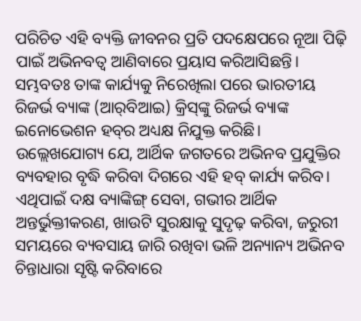ପରିଚିତ ଏହି ବ୍ୟକ୍ତି ଜୀବନର ପ୍ରତି ପଦକ୍ଷେପରେ ନୂଆ ପିଢ଼ି ପାଇଁ ଅଭିନବତ୍ୱ ଆଣିବାରେ ପ୍ରୟାସ କରିଆସିଛନ୍ତି। ସମ୍ଭବତଃ ତାଙ୍କ କାର୍ଯ୍ୟକୁ ନିରେଖିଲା ପରେ ଭାରତୀୟ ରିଜର୍ଭ ବ୍ୟାଙ୍କ (ଆର୍‌ବିଆଇ) କ୍ରିସ୍‌ଙ୍କୁ ରିଜର୍ଭ ବ୍ୟାଙ୍କ ଇନୋଭେଶନ ହବ୍‌ର ଅଧ୍ୟକ୍ଷ ନିଯୁକ୍ତ କରିଛି। ଉଲ୍ଲେଖଯୋଗ୍ୟ ଯେ, ଆର୍ଥିକ ଜଗତରେ ଅଭିନବ ପ୍ରଯୁକ୍ତିର ବ୍ୟବହାର ବୃଦ୍ଧି କରିବା ଦିଗରେ ଏହି ହବ୍‌ କାର୍ଯ୍ୟ କରିବ। ଏଥିପାଇଁ ଦକ୍ଷ ବ୍ୟାଙ୍କିଙ୍ଗ୍‌ ସେବା, ଗଭୀର ଆର୍ଥିକ ଅନ୍ତର୍ଭୁକ୍ତୀକରଣ, ଖାଉଟି ସୁରକ୍ଷାକୁ ସୁଦୃଢ଼ କରିବା, ଜରୁରୀ ସମୟରେ ବ୍ୟବସାୟ ଜାରି ରଖିବା ଭଳି ଅନ୍ୟାନ୍ୟ ଅଭିନବ ଚିନ୍ତାଧାରା ସୃଷ୍ଟି କରିବାରେ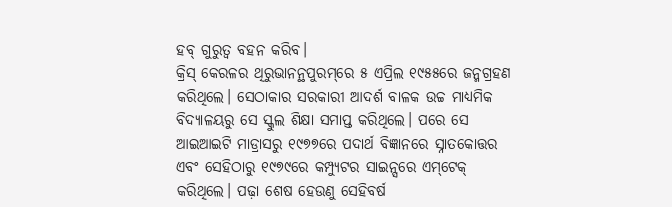ହବ୍‌ ଗୁରୁତ୍ୱ ବହନ କରିବ।
କ୍ରିସ୍‌ କେରଳର ଥିରୁଭାନନ୍ଥପୁରମ୍‌ରେ ୫ ଏପ୍ରିଲ ୧୯୫୫ରେ ଜନ୍ମଗ୍ରହଣ କରିଥିଲେ। ସେଠାକାର ସରକାରୀ ଆଦର୍ଶ ବାଳକ ଉଚ୍ଚ ମାଧ୍ୟମିକ ବିଦ୍ୟାଳୟରୁ ସେ ସ୍କୁଲ ଶିକ୍ଷା ସମାପ୍ତ କରିଥିଲେ। ପରେ ସେ ଆଇଆଇଟି ମାଡ୍ରାସରୁ ୧୯୭୭ରେ ପଦାର୍ଥ ବିଜ୍ଞାନରେ ସ୍ନାତକୋତ୍ତର ଏବଂ ସେହିଠାରୁ ୧୯୭୯ରେ କମ୍ପ୍ୟୁଟର ସାଇନ୍ସରେ ଏମ୍‌ଟେକ୍‌ କରିଥିଲେ। ପଢ଼ା ଶେଷ ହେଉଣୁ ସେହିବର୍ଷ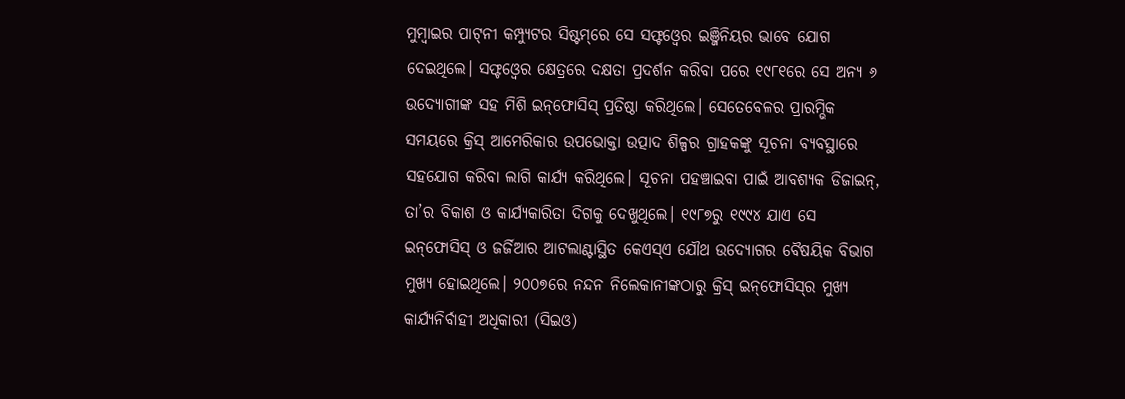ମୁମ୍ବାଇର ପାଟ୍‌ନୀ କମ୍ପ୍ୟୁଟର ସିଷ୍ଟମ୍‌ରେ ସେ ସଫ୍ଟଓ୍ବେର ଇଞ୍ଜିନିୟର ଭାବେ ଯୋଗ ଦେଇଥିଲେ। ସଫ୍ଟଓ୍ବେର କ୍ଷେତ୍ରରେ ଦକ୍ଷତା ପ୍ରଦର୍ଶନ କରିବା ପରେ ୧୯୮୧ରେ ସେ ଅନ୍ୟ ୬ ଉଦ୍ୟୋଗୀଙ୍କ ସହ ମିଶି ଇନ୍‌ଫୋସିସ୍‌ ପ୍ରତିଷ୍ଠା କରିଥିଲେ। ସେତେବେଳର ପ୍ରାରମ୍ଭିକ ସମୟରେ କ୍ରିସ୍‌ ଆମେରିକାର ଉପଭୋକ୍ତା ଉତ୍ପାଦ ଶିଳ୍ପର ଗ୍ରାହକଙ୍କୁ ସୂଚନା ବ୍ୟବସ୍ଥାରେ ସହଯୋଗ କରିବା ଲାଗି କାର୍ଯ୍ୟ କରିଥିଲେ। ସୂଚନା ପହଞ୍ଚାଇବା ପାଇଁ ଆବଶ୍ୟକ ଡିଜାଇନ୍‌, ତା’ର ବିକାଶ ଓ କାର୍ଯ୍ୟକାରିତା ଦିଗକୁ ଦେଖୁଥିଲେ। ୧୯୮୭ରୁ ୧୯୯୪ ଯାଏ ସେ ଇନ୍‌ଫୋସିସ୍‌ ଓ ଜର୍ଜିଆର ଆଟଲାଣ୍ଟାସ୍ଥିତ କେଏସ୍‌ଏ ଯୌଥ ଉଦ୍ୟୋଗର ବୈଷୟିକ ବିଭାଗ ମୁଖ୍ୟ ହୋଇଥିଲେ। ୨୦୦୭ରେ ନନ୍ଦନ ନିଲେକାନୀଙ୍କଠାରୁ କ୍ରିସ୍‌ ଇନ୍‌ଫୋସିସ୍‌ର ମୁଖ୍ୟ କାର୍ଯ୍ୟନିର୍ବାହୀ ଅଧିକାରୀ (ସିଇଓ)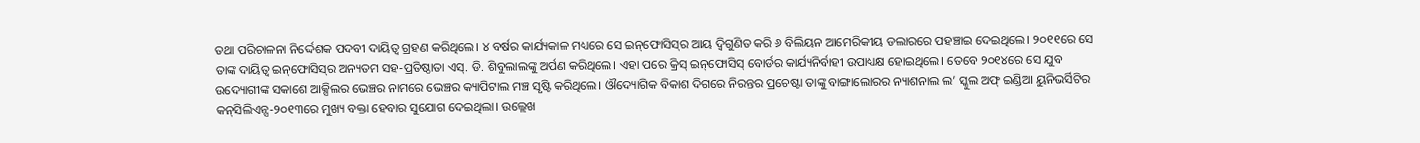ତଥା ପରିଚାଳନା ନିର୍ଦ୍ଦେଶକ ପଦବୀ ଦାୟିତ୍ୱ ଗ୍ରହଣ କରିଥିଲେ। ୪ ବର୍ଷର କାର୍ଯ୍ୟକାଳ ମଧ୍ୟରେ ସେ ଇନ୍‌ଫୋସିସ୍‌ର ଆୟ ଦ୍ୱିଗୁଣିତ କରି ୬ ବିଲିୟନ ଆମେରିକୀୟ ଡଲାରରେ ପହଞ୍ଚାଇ ଦେଇଥିଲେ। ୨୦୧୧ରେ ସେ ତାଙ୍କ ଦାୟିତ୍ୱ ଇନ୍‌ଫୋସିସ୍‌ର ଅନ୍ୟତମ ସହ-ପ୍ରତିଷ୍ଠାତା ଏସ୍‌. ଡି. ଶିବୁଲାଲଙ୍କୁ ଅର୍ପଣ କରିଥିଲେ। ଏହା ପରେ କ୍ରିସ୍‌ ଇନ୍‌ଫୋସିସ୍‌ ବୋର୍ଡର କାର୍ଯ୍ୟନିର୍ବାହୀ ଉପାଧ୍ୟକ୍ଷ ହୋଇଥିଲେ। ତେବେ ୨୦୧୪ରେ ସେ ଯୁବ ଉଦ୍ୟୋଗୀଙ୍କ ସକାଶେ ଆକ୍ସିଲର ଭେଞ୍ଚର ନାମରେ ଭେଞ୍ଚର କ୍ୟାପିଟାଲ ମଞ୍ଚ ସୃଷ୍ଟି କରିଥିଲେ। ଔଦ୍ୟୋଗିକ ବିକାଶ ଦିଗରେ ନିରନ୍ତର ପ୍ରଚେଷ୍ଟା ତାଙ୍କୁ ବାଙ୍ଗାଲୋରର ନ୍ୟାଶନାଲ ଲ’ ସ୍କୁଲ ଅଫ୍‌ ଇଣ୍ଡିଆ ୟୁନିଭର୍ସିଟିର କନ୍‌ସିଲିଏନ୍ସ-୨୦୧୩ରେ ମୁଖ୍ୟ ବକ୍ତା ହେବାର ସୁଯୋଗ ଦେଇଥିଲା। ଉଲ୍ଲେଖ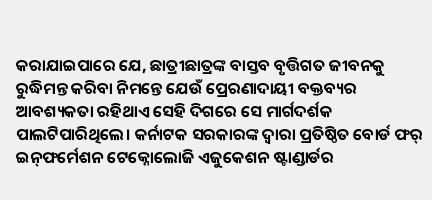କରାଯାଇପାରେ ଯେ, ଛାତ୍ରୀଛାତ୍ରଙ୍କ ବାସ୍ତବ ବୃତ୍ତିଗତ ଜୀବନକୁ ରୁଦ୍ଧିମନ୍ତ କରିବା ନିମନ୍ତେ ଯେଉଁ ପ୍ରେରଣାଦାୟୀ ବକ୍ତବ୍ୟର ଆବଶ୍ୟକତା ରହିଥାଏ ସେହି ଦିଗରେ ସେ ମାର୍ଗଦର୍ଶକ ପାଲଟିପାରିଥିଲେ। କର୍ନାଟକ ସରକାରଙ୍କ ଦ୍ୱାରା ପ୍ରତିଷ୍ଠିତ ବୋର୍ଡ ଫର୍‌ ଇନ୍‌ଫର୍ମେଶନ ଟେକ୍ନୋଲୋଜି ଏଜୁକେଶନ ଷ୍ଟାଣ୍ଡାର୍ଡର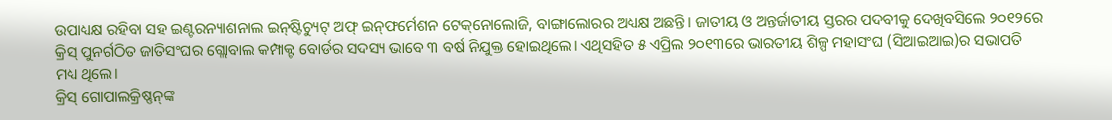ଉପାଧ୍ୟକ୍ଷ ରହିବା ସହ ଇଣ୍ଟରନ୍ୟାଶନାଲ ଇନ୍‌ଷ୍ଟିଚ୍ୟୁଟ୍‌ ଅଫ୍‌ ଇନ୍‌ଫର୍ମେଶନ ଟେକ୍‌ନୋଲୋଜି, ବାଙ୍ଗାଲୋରର ଅଧ୍ୟକ୍ଷ ଅଛନ୍ତି। ଜାତୀୟ ଓ ଅନ୍ତର୍ଜାତୀୟ ସ୍ତରର ପଦବୀକୁ ଦେଖିବସିଲେ ୨୦୧୨ରେ କ୍ରିସ୍‌ ପୁନର୍ଗଠିତ ଜାତିସଂଘର ଗ୍ଲୋବାଲ କମ୍ପାକ୍ଟ ବୋର୍ଡର ସଦସ୍ୟ ଭାବେ ୩ ବର୍ଷ ନିଯୁକ୍ତ ହୋଇଥିଲେ। ଏଥିସହିତ ୫ ଏପ୍ରିଲ ୨୦୧୩ରେ ଭାରତୀୟ ଶିଳ୍ପ ମହାସଂଘ (ସିଆଇଆଇ)ର ସଭାପତି ମଧ୍ୟ ଥିଲେ।
କ୍ରିସ୍‌ ଗୋପାଲକ୍ରିଷ୍ଣନ୍‌ଙ୍କ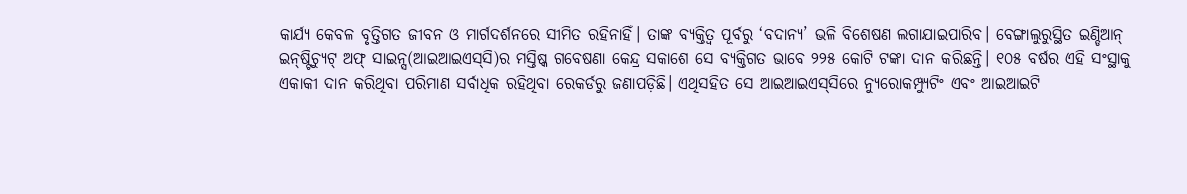କାର୍ଯ୍ୟ କେବଳ ବୃତ୍ତିଗତ ଜୀବନ ଓ ମାର୍ଗଦର୍ଶନରେ ସୀମିତ ରହିନାହିଁ। ତାଙ୍କ ବ୍ୟକ୍ତିତ୍ୱ ପୂର୍ବରୁ ‘ବଦାନ୍ୟ’ ଭଳି ବିଶେଷଣ ଲଗାଯାଇପାରିବ। ବେଙ୍ଗାଲୁରୁସ୍ଥିତ ଇଣ୍ଡିଆନ୍‌ ଇନ୍‌ଷ୍ଟିଚ୍ୟୁଟ୍‌ ଅଫ୍‌ ସାଇନ୍ସ(ଆଇଆଇଏସ୍‌ସି)ର ମସ୍ତିଷ୍କ ଗବେଷଣା କେନ୍ଦ୍ର ସକାଶେ ସେ ବ୍ୟକ୍ତିଗତ ଭାବେ ୨୨୫ କୋଟି ଟଙ୍କା ଦାନ କରିଛନ୍ତି। ୧୦୫ ବର୍ଷର ଏହି ସଂସ୍ଥାକୁ ଏକାକୀ ଦାନ କରିଥିବା ପରିମାଣ ସର୍ବାଧିକ ରହିଥିବା ରେକର୍ଡରୁ ଜଣାପଡ଼ିଛି। ଏଥିସହିତ ସେ ଆଇଆଇଏସ୍‌ସିରେ ନ୍ୟୁରୋକମ୍ପ୍ୟୁଟିଂ ଏବଂ ଆଇଆଇଟି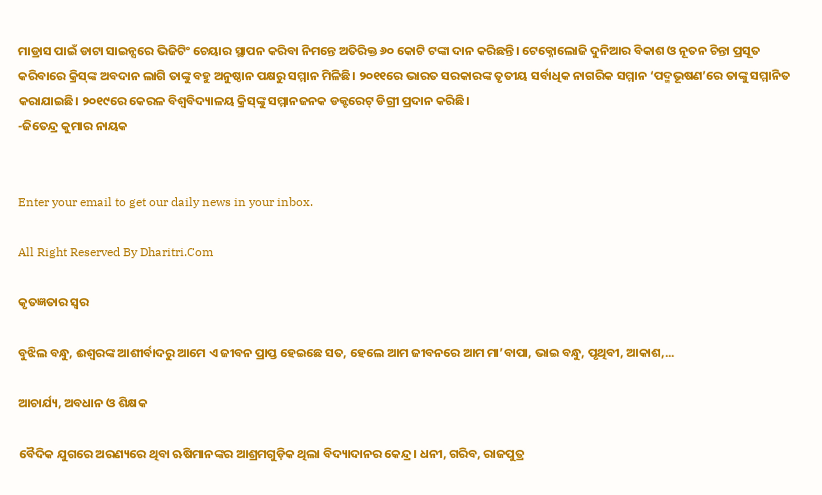ମାଡ୍ରାସ ପାଇଁ ଡାଟା ସାଇନ୍ସରେ ଭିଜିଟିଂ ଚେୟାର ସ୍ଥାପନ କରିବା ନିମନ୍ତେ ଅତିରିକ୍ତ ୬୦ କୋଟି ଟଙ୍କା ଦାନ କରିଛନ୍ତି। ଟେକ୍ନୋଲୋଜି ଦୁନିଆର ବିକାଶ ଓ ନୂତନ ଚିନ୍ତା ପ୍ରସୂତ କରିବାରେ କ୍ରିସ୍‌ଙ୍କ ଅବଦାନ ଲାଗି ତାଙ୍କୁ ବହୁ ଅନୁଷ୍ଠାନ ପକ୍ଷରୁ ସମ୍ମାନ ମିଳିଛି। ୨୦୧୧ରେ ଭାରତ ସରକାରଙ୍କ ତୃତୀୟ ସର୍ବାଧିକ ନାଗରିକ ସମ୍ମାନ ‘ପଦ୍ମଭୂଷଣ’ରେ ତାଙ୍କୁ ସମ୍ମାନିତ କରାଯାଇଛି। ୨୦୧୯ରେ କେରଳ ବିଶ୍ୱବିଦ୍ୟାଳୟ କ୍ରିସ୍‌ଙ୍କୁ ସମ୍ମାନଜନକ ଡକ୍ଟରେଟ୍‌ ଡିଗ୍ରୀ ପ୍ରଦାନ କରିଛି।
-ଜିତେନ୍ଦ୍ର କୁମାର ନାୟକ


Enter your email to get our daily news in your inbox.

All Right Reserved By Dharitri.Com

କୃତଜ୍ଞତାର ସ୍ବର

ବୁଝିଲ ବନ୍ଧୁ, ଈଶ୍ବରଙ୍କ ଆଶୀର୍ବାଦରୁ ଆମେ ଏ ଜୀବନ ପ୍ରାପ୍ତ ହେଇଛେ ସତ, ହେଲେ ଆମ ଜୀବନରେ ଆମ ମା’ବାପା, ଭାଇ ବନ୍ଧୁ, ପୃଥିବୀ, ଆକାଶ,...

ଆଚାର୍ଯ୍ୟ, ଅବଧାନ ଓ ଶିକ୍ଷକ

ବୈଦିକ ଯୁଗରେ ଅରଣ୍ୟରେ ଥିବା ଋଷିମାନଙ୍କର ଆଶ୍ରମଗୁଡ଼ିକ ଥିଲା ବିଦ୍ୟାଦାନର କେନ୍ଦ୍ର। ଧନୀ, ଗରିବ, ରାଜପୁତ୍ର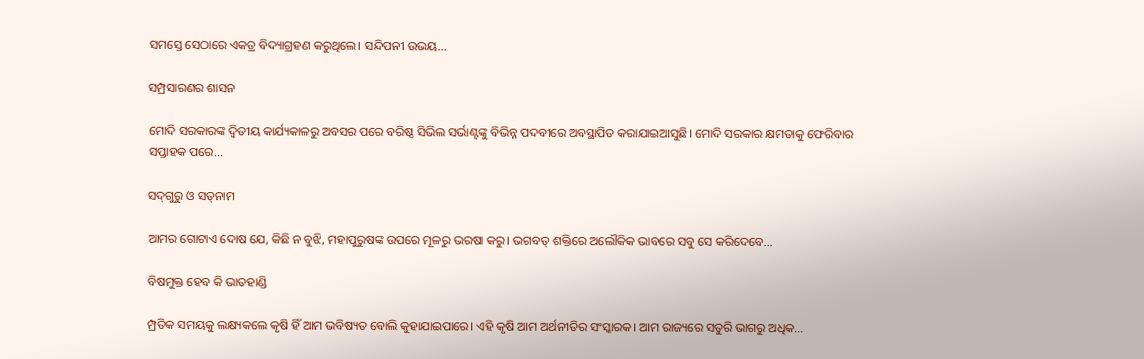ସମସ୍ତେ ସେଠାରେ ଏକତ୍ର ବିଦ୍ୟାଗ୍ରହଣ କରୁଥିଲେ। ସନ୍ଦିପନୀ ଉଭୟ...

ସମ୍ପ୍ରସାରଣର ଶାସନ

ମୋଦି ସରକାରଙ୍କ ଦ୍ୱିତୀୟ କାର୍ଯ୍ୟକାଳରୁ ଅବସର ପରେ ବରିଷ୍ଠ ସିଭିଲ ସର୍ଭାଣ୍ଟଙ୍କୁ ବିଭିନ୍ନ ପଦବୀରେ ଅବସ୍ଥାପିତ କରାଯାଇଆସୁଛି। ମୋଦି ସରକାର କ୍ଷମତାକୁ ଫେରିବାର ସପ୍ତାହକ ପରେ...

ସଦ୍‌ଗୁରୁ ଓ ସତ୍‌ନାମ

ଆମର ଗୋଟାଏ ଦୋଷ ଯେ, କିଛି ନ ବୁଝି, ମହାପୁରୁଷଙ୍କ ଉପରେ ମୂଳରୁ ଭରଷା କରୁ। ଭଗବତ୍‌ ଶକ୍ତିରେ ଅଲୌକିକ ଭାବରେ ସବୁ ସେ କରିଦେବେ...

ବିଷମୁକ୍ତ ହେବ କି ଭାତହାଣ୍ଡି

ମ୍ପ୍ରତିକ ସମୟକୁ ଲକ୍ଷ୍ୟକଲେ କୃଷି ହିଁ ଆମ ଭବିଷ୍ୟତ ବୋଲି କୁହାଯାଇପାରେ। ଏହି କୃଷି ଆମ ଅର୍ଥନୀତିର ସଂସ୍କାରକ। ଆମ ରାଜ୍ୟରେ ସତୁରି ଭାଗରୁ ଅଧିକ...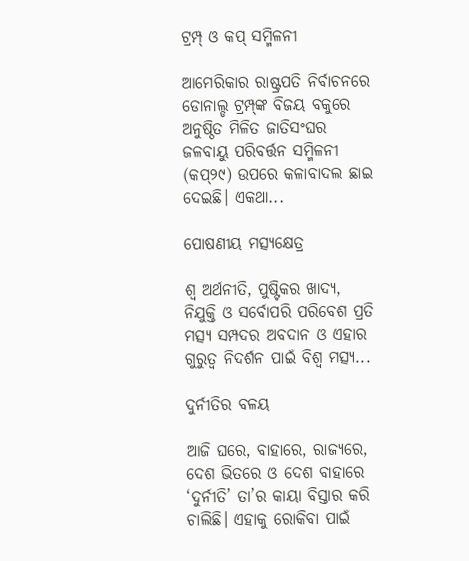ଟ୍ରମ୍ପ୍‌ ଓ କପ୍‌ ସମ୍ମିଳନୀ

ଆମେରିକାର ରାଷ୍ଟ୍ରପତି ନିର୍ବାଚନରେ ଡୋନାଲ୍ଡ ଟ୍ରମ୍ପ୍‌ଙ୍କ ବିଜୟ ବକୁରେ ଅନୁଷ୍ଠିତ ମିଳିତ ଜାତିସଂଘର ଜଳବାୟୁ ପରିବର୍ତ୍ତନ ସମ୍ମିଳନୀ (କପ୍‌୨୯) ଉପରେ କଳାବାଦଲ ଛାଇ ଦେଇଛି। ଏକଥା...

ପୋଷଣୀୟ ମତ୍ସ୍ୟକ୍ଷେତ୍ର

ଶ୍ୱ ଅର୍ଥନୀତି, ପୁଷ୍ଟିକର ଖାଦ୍ୟ, ନିଯୁକ୍ତି ଓ ସର୍ବୋପରି ପରିବେଶ ପ୍ରତି ମତ୍ସ୍ୟ ସମ୍ପଦର ଅବଦାନ ଓ ଏହାର ଗୁରୁତ୍ୱ ନିଦର୍ଶନ ପାଇଁ ବିଶ୍ୱ ମତ୍ସ୍ୟ...

ଦୁର୍ନୀତିର ବଳୟ

ଆଜି ଘରେ, ବାହାରେ, ରାଜ୍ୟରେ, ଦେଶ ଭିତରେ ଓ ଦେଶ ବାହାରେ ‘ଦୁର୍ନୀତି’ ତା’ର କାୟା ବିସ୍ତାର କରି ଚାଲିଛି। ଏହାକୁ ରୋକିବା ପାଇଁ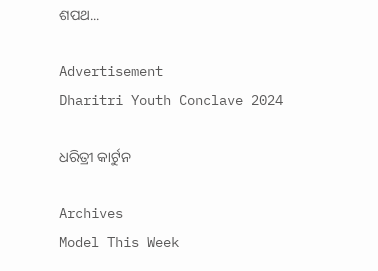ଶପଥ...

Advertisement
Dharitri Youth Conclave 2024

ଧରିତ୍ରୀ କାର୍ଟୁନ

Archives
Model This Week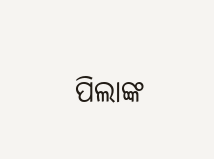ପିଲାଙ୍କ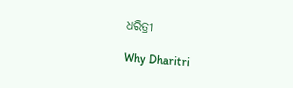ଧରିତ୍ରୀ

Why Dharitri